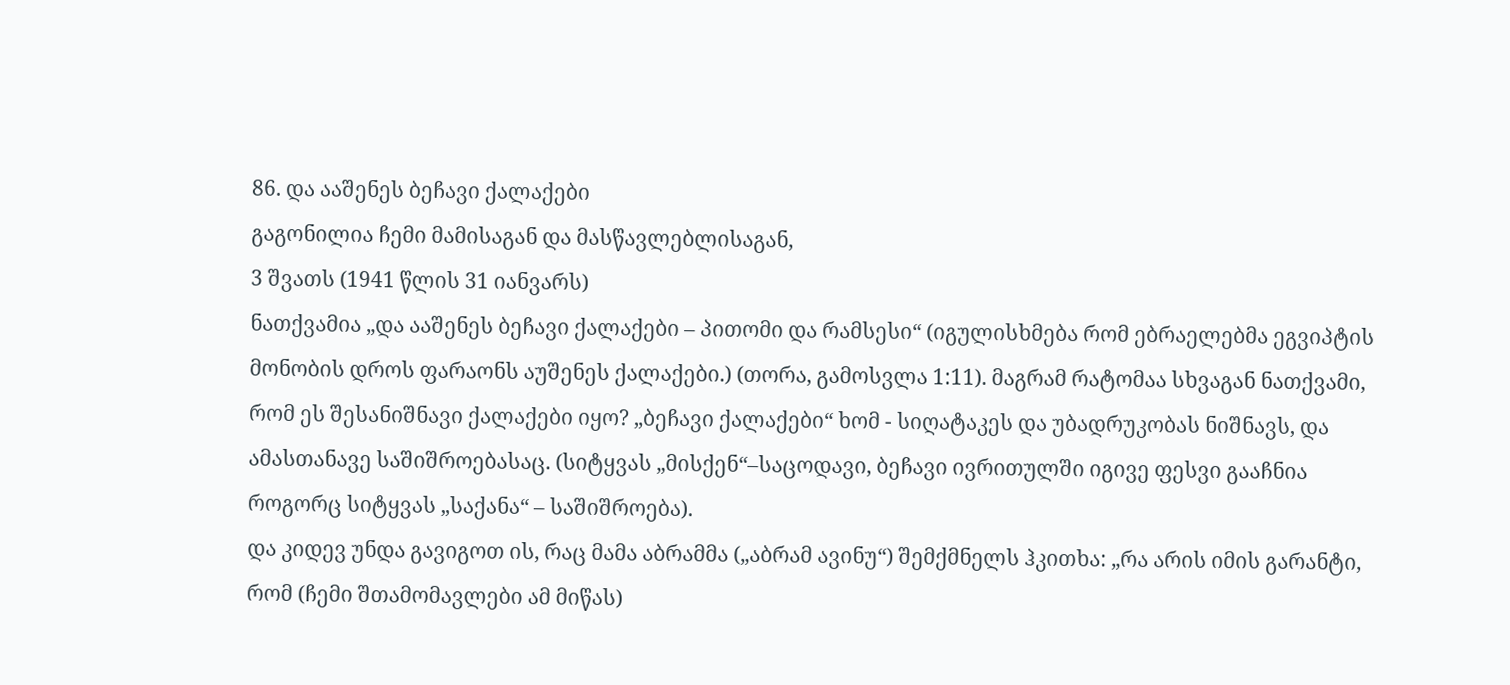86. და ააშენეს ბეჩავი ქალაქები
გაგონილია ჩემი მამისაგან და მასწავლებლისაგან,
3 შვათს (1941 წლის 31 იანვარს)
ნათქვამია „და ააშენეს ბეჩავი ქალაქები – პითომი და რამსესი“ (იგულისხმება რომ ებრაელებმა ეგვიპტის მონობის დროს ფარაონს აუშენეს ქალაქები.) (თორა, გამოსვლა 1:11). მაგრამ რატომაა სხვაგან ნათქვამი, რომ ეს შესანიშნავი ქალაქები იყო? „ბეჩავი ქალაქები“ ხომ - სიღატაკეს და უბადრუკობას ნიშნავს, და ამასთანავე საშიშროებასაც. (სიტყვას „მისქენ“–საცოდავი, ბეჩავი ივრითულში იგივე ფესვი გააჩნია როგორც სიტყვას „საქანა“ – საშიშროება).
და კიდევ უნდა გავიგოთ ის, რაც მამა აბრამმა („აბრამ ავინუ“) შემქმნელს ჰკითხა: „რა არის იმის გარანტი, რომ (ჩემი შთამომავლები ამ მიწას)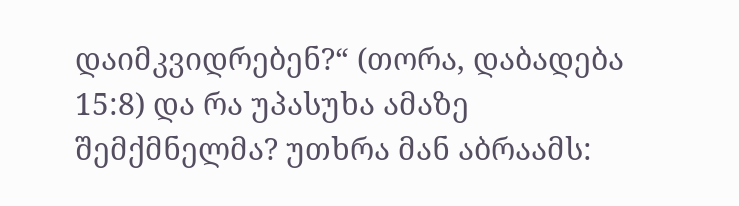დაიმკვიდრებენ?“ (თორა, დაბადება 15:8) და რა უპასუხა ამაზე შემქმნელმა? უთხრა მან აბრაამს: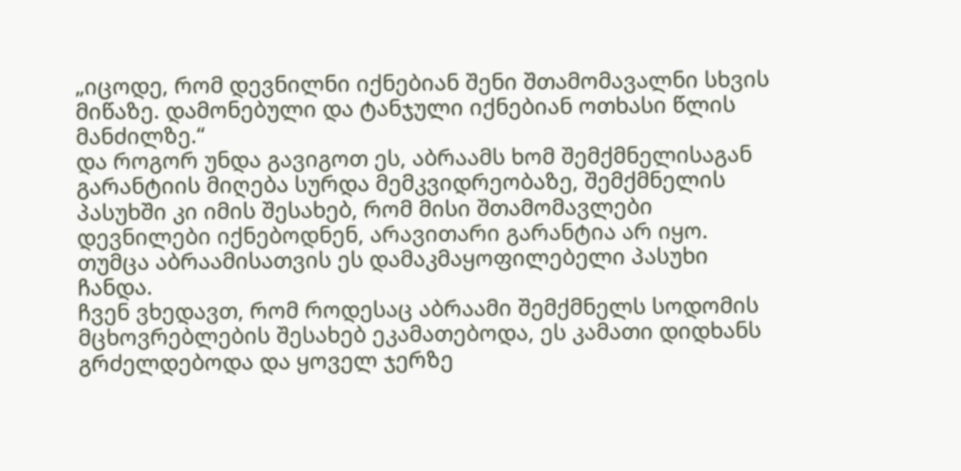„იცოდე, რომ დევნილნი იქნებიან შენი შთამომავალნი სხვის მიწაზე. დამონებული და ტანჯული იქნებიან ოთხასი წლის მანძილზე.“
და როგორ უნდა გავიგოთ ეს, აბრაამს ხომ შემქმნელისაგან გარანტიის მიღება სურდა მემკვიდრეობაზე, შემქმნელის პასუხში კი იმის შესახებ, რომ მისი შთამომავლები დევნილები იქნებოდნენ, არავითარი გარანტია არ იყო. თუმცა აბრაამისათვის ეს დამაკმაყოფილებელი პასუხი ჩანდა.
ჩვენ ვხედავთ, რომ როდესაც აბრაამი შემქმნელს სოდომის მცხოვრებლების შესახებ ეკამათებოდა, ეს კამათი დიდხანს გრძელდებოდა და ყოველ ჯერზე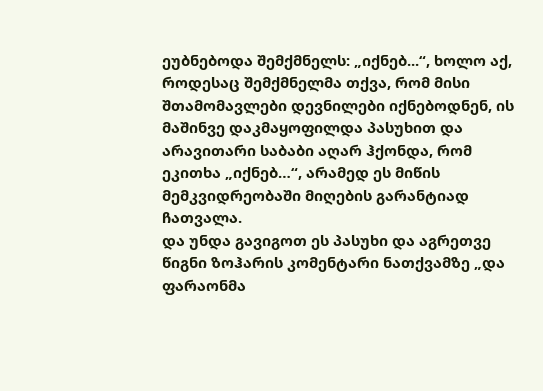ეუბნებოდა შემქმნელს: „იქნებ...“, ხოლო აქ, როდესაც შემქმნელმა თქვა, რომ მისი შთამომავლები დევნილები იქნებოდნენ, ის მაშინვე დაკმაყოფილდა პასუხით და არავითარი საბაბი აღარ ჰქონდა, რომ ეკითხა „იქნებ…“, არამედ ეს მიწის მემკვიდრეობაში მიღების გარანტიად ჩათვალა.
და უნდა გავიგოთ ეს პასუხი და აგრეთვე წიგნი ზოჰარის კომენტარი ნათქვამზე „და ფარაონმა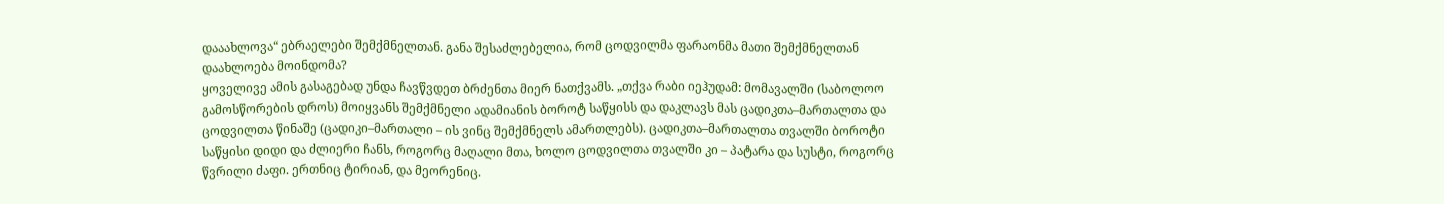დააახლოვა“ ებრაელები შემქმნელთან. განა შესაძლებელია, რომ ცოდვილმა ფარაონმა მათი შემქმნელთან დაახლოება მოინდომა?
ყოველივე ამის გასაგებად უნდა ჩავწვდეთ ბრძენთა მიერ ნათქვამს. „თქვა რაბი იეჰუდამ: მომავალში (საბოლოო გამოსწორების დროს) მოიყვანს შემქმნელი ადამიანის ბოროტ საწყისს და დაკლავს მას ცადიკთა–მართალთა და ცოდვილთა წინაშე (ცადიკი–მართალი – ის ვინც შემქმნელს ამართლებს). ცადიკთა–მართალთა თვალში ბოროტი საწყისი დიდი და ძლიერი ჩანს, როგორც მაღალი მთა, ხოლო ცოდვილთა თვალში კი – პატარა და სუსტი, როგორც წვრილი ძაფი. ერთნიც ტირიან, და მეორენიც.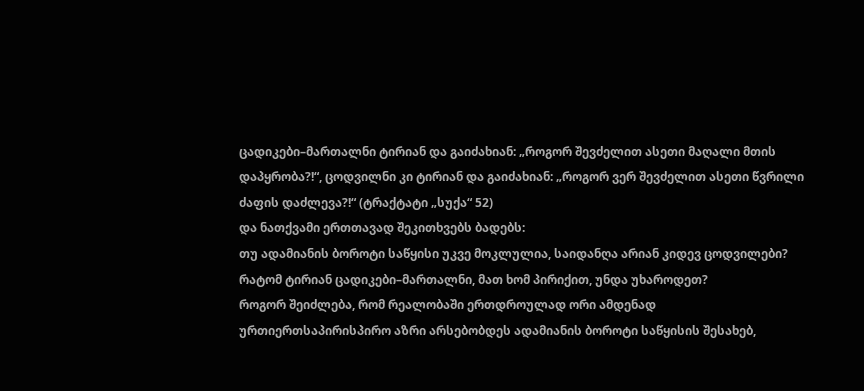ცადიკები–მართალნი ტირიან და გაიძახიან: „როგორ შევძელით ასეთი მაღალი მთის დაპყრობა?!“, ცოდვილნი კი ტირიან და გაიძახიან: „როგორ ვერ შევძელით ასეთი წვრილი ძაფის დაძლევა?!“ (ტრაქტატი „სუქა“ 52)
და ნათქვამი ერთთავად შეკითხვებს ბადებს:
თუ ადამიანის ბოროტი საწყისი უკვე მოკლულია, საიდანღა არიან კიდევ ცოდვილები?
რატომ ტირიან ცადიკები–მართალნი, მათ ხომ პირიქით, უნდა უხაროდეთ?
როგორ შეიძლება, რომ რეალობაში ერთდროულად ორი ამდენად ურთიერთსაპირისპირო აზრი არსებობდეს ადამიანის ბოროტი საწყისის შესახებ,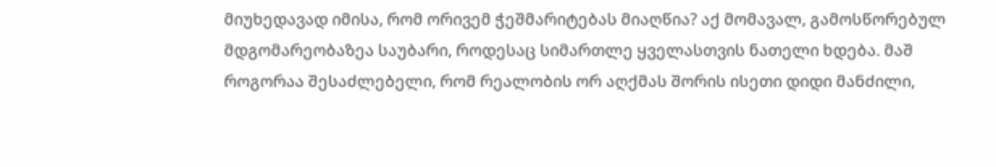მიუხედავად იმისა, რომ ორივემ ჭეშმარიტებას მიაღწია? აქ მომავალ, გამოსწორებულ მდგომარეობაზეა საუბარი, როდესაც სიმართლე ყველასთვის ნათელი ხდება. მაშ როგორაა შესაძლებელი, რომ რეალობის ორ აღქმას შორის ისეთი დიდი მანძილი,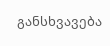განსხვავება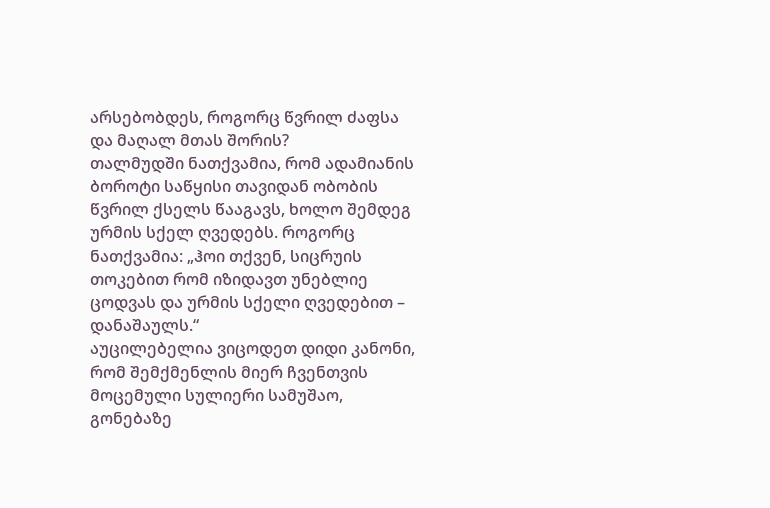არსებობდეს, როგორც წვრილ ძაფსა და მაღალ მთას შორის?
თალმუდში ნათქვამია, რომ ადამიანის ბოროტი საწყისი თავიდან ობობის წვრილ ქსელს წააგავს, ხოლო შემდეგ ურმის სქელ ღვედებს. როგორც ნათქვამია: „ჰოი თქვენ, სიცრუის თოკებით რომ იზიდავთ უნებლიე ცოდვას და ურმის სქელი ღვედებით – დანაშაულს.“
აუცილებელია ვიცოდეთ დიდი კანონი, რომ შემქმენლის მიერ ჩვენთვის მოცემული სულიერი სამუშაო, გონებაზე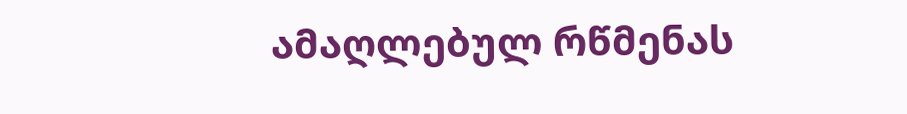ამაღლებულ რწმენას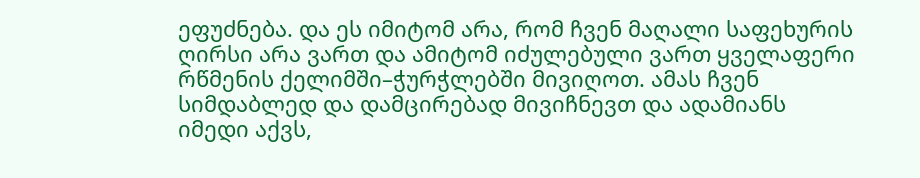ეფუძნება. და ეს იმიტომ არა, რომ ჩვენ მაღალი საფეხურის ღირსი არა ვართ და ამიტომ იძულებული ვართ ყველაფერი რწმენის ქელიმში–ჭურჭლებში მივიღოთ. ამას ჩვენ სიმდაბლედ და დამცირებად მივიჩნევთ და ადამიანს იმედი აქვს,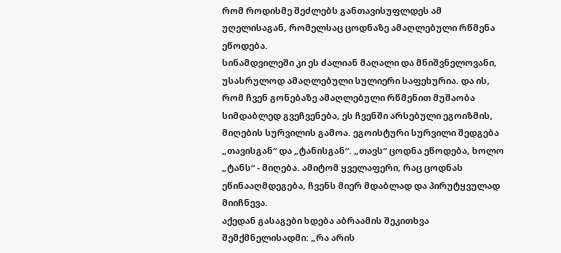რომ როდისმე შეძლებს განთავისუფლდეს ამ უღელისაგან, რომელსაც ცოდნაზე ამაღლებული რწმენა ეწოდება.
სინამდვილეში კი ეს ძალიან მაღალი და მნიშვნელოვანი, უსასრულოდ ამაღლებული სულიერი საფეხურია. და ის, რომ ჩვენ გონებაზე ამაღლებული რწმენით მუშაობა სიმდაბლედ გვეჩვენება, ეს ჩვენში არსებული ეგოიზმის, მიღების სურვილის გამოა. ეგოისტური სურვილი შედგება „თავისგან“ და „ტანისგან“. „თავს“ ცოდნა ეწოდება, ხოლო „ტანს“ - მიღება. ამიტომ ყველაფერი, რაც ცოდნას ეწინააღმდეგება, ჩვენს მიერ მდაბლად და პირუტყვულად მიიჩნევა.
აქედან გასაგები ხდება აბრაამის შეკითხვა შემქმნელისადმი: „რა არის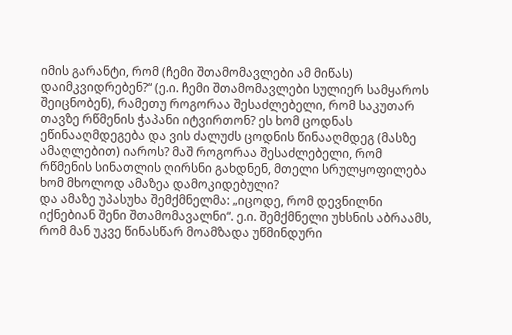იმის გარანტი, რომ (ჩემი შთამომავლები ამ მიწას) დაიმკვიდრებენ?“ (ე.ი. ჩემი შთამომავლები სულიერ სამყაროს შეიცნობენ), რამეთუ როგორაა შესაძლებელი, რომ საკუთარ თავზე რწმენის ჭაპანი იტვირთონ? ეს ხომ ცოდნას ეწინააღმდეგება და ვის ძალუძს ცოდნის წინააღმდეგ (მასზე ამაღლებით) იაროს? მაშ როგორაა შესაძლებელი, რომ რწმენის სინათლის ღირსნი გახდნენ, მთელი სრულყოფილება ხომ მხოლოდ ამაზეა დამოკიდებული?
და ამაზე უპასუხა შემქმნელმა: „იცოდე, რომ დევნილნი იქნებიან შენი შთამომავალნი“. ე.ი. შემქმნელი უხსნის აბრაამს, რომ მან უკვე წინასწარ მოამზადა უწმინდური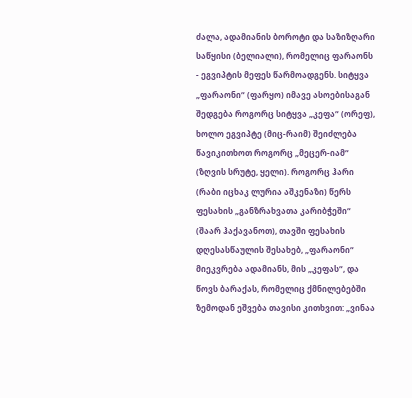ძალა, ადამიანის ბოროტი და საზიზღარი საწყისი (ბელიალი), რომელიც ფარაონს - ეგვიპტის მეფეს წარმოადგენს. სიტყვა „ფარაონი“ (ფარყო) იმავე ასოებისაგან შედგება როგორც სიტყვა „კეფა“ (ორეფ), ხოლო ეგვიპტე (მიც-რაიმ) შეიძლება წავიკითხოთ როგორც „მეცერ-იამ“ (ზღვის სრუტე, ყელი). როგორც ჰარი (რაბი იცხაკ ლურია აშკენაზი) წერს ფესახის „განზრახვათა კარიბჭეში“ (შაარ ჰაქავანოთ), თავში ფესახის დღესასწაულის შესახებ, „ფარაონი“ მიეკვრება ადამიანს, მის „კეფას“, და წოვს ბარაქას, რომელიც ქმნილებებში ზემოდან ეშვება თავისი კითხვით: „ვინაა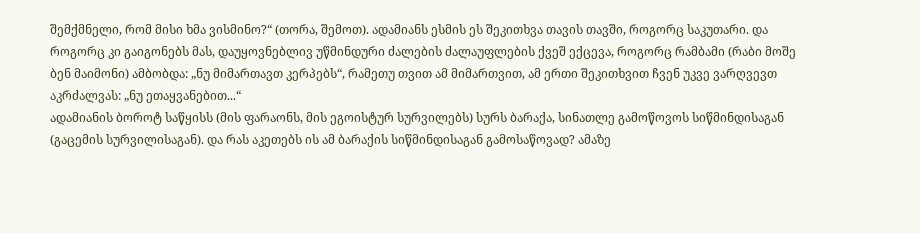შემქმნელი, რომ მისი ხმა ვისმინო?“ (თორა, შემოთ). ადამიანს ესმის ეს შეკითხვა თავის თავში, როგორც საკუთარი. და როგორც კი გაიგონებს მას, დაუყოვნებლივ უწმინდური ძალების ძალაუფლების ქვეშ ექცევა, როგორც რამბამი (რაბი მოშე ბენ მაიმონი) ამბობდა: „ნუ მიმართავთ კერპებს“, რამეთუ თვით ამ მიმართვით, ამ ერთი შეკითხვით ჩვენ უკვე ვარღვევთ აკრძალვას: „ნუ ეთაყვანებით...“
ადამიანის ბოროტ საწყისს (მის ფარაონს, მის ეგოისტურ სურვილებს) სურს ბარაქა, სინათლე გამოწოვოს სიწმინდისაგან (გაცემის სურვილისაგან). და რას აკეთებს ის ამ ბარაქის სიწმინდისაგან გამოსაწოვად? ამაზე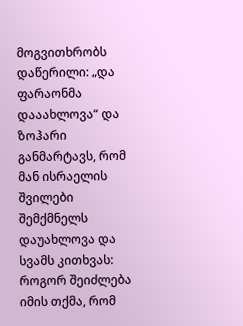მოგვითხრობს დაწერილი: „და ფარაონმა დააახლოვა“ და ზოჰარი განმარტავს, რომ მან ისრაელის შვილები შემქმნელს დაუახლოვა და სვამს კითხვას: როგორ შეიძლება იმის თქმა, რომ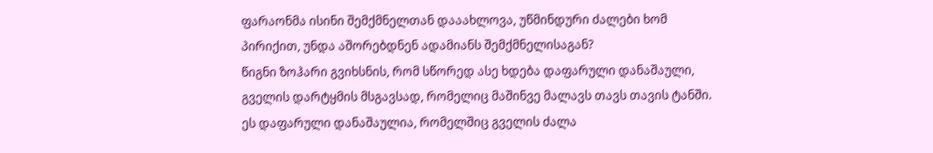ფარაონმა ისინი შემქმნელთან დააახლოვა, უწმინდური ძალები ხომ პირიქით, უნდა აშორებდნენ ადამიანს შემქმნელისაგან?
წიგნი ზოჰარი გვიხსნის, რომ სწორედ ასე ხდება დაფარული დანაშაული, გველის დარტყმის მსგავსად, რომელიც მაშინვე მალავს თავს თავის ტანში. ეს დაფარული დანაშაულია, რომელშიც გველის ძალა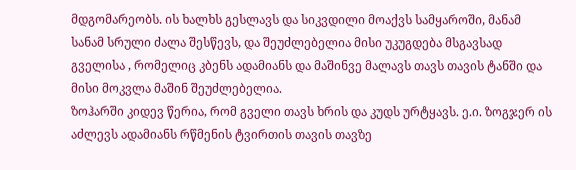მდგომარეობს. ის ხალხს გესლავს და სიკვდილი მოაქვს სამყაროში, მანამ სანამ სრული ძალა შესწევს, და შეუძლებელია მისი უკუგდება მსგავსად გველისა , რომელიც კბენს ადამიანს და მაშინვე მალავს თავს თავის ტანში და მისი მოკვლა მაშინ შეუძლებელია.
ზოჰარში კიდევ წერია, რომ გველი თავს ხრის და კუდს ურტყავს. ე.ი. ზოგჯერ ის აძლევს ადამიანს რწმენის ტვირთის თავის თავზე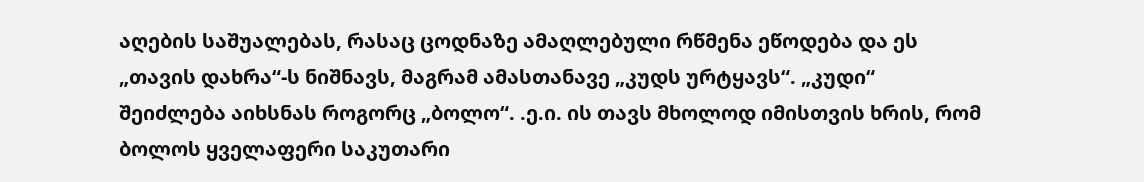აღების საშუალებას, რასაც ცოდნაზე ამაღლებული რწმენა ეწოდება და ეს „თავის დახრა“-ს ნიშნავს, მაგრამ ამასთანავე „კუდს ურტყავს“. „კუდი“ შეიძლება აიხსნას როგორც „ბოლო“. .ე.ი. ის თავს მხოლოდ იმისთვის ხრის, რომ ბოლოს ყველაფერი საკუთარი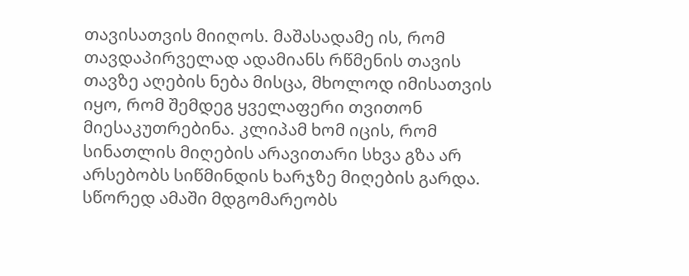თავისათვის მიიღოს. მაშასადამე ის, რომ თავდაპირველად ადამიანს რწმენის თავის თავზე აღების ნება მისცა, მხოლოდ იმისათვის იყო, რომ შემდეგ ყველაფერი თვითონ მიესაკუთრებინა. კლიპამ ხომ იცის, რომ სინათლის მიღების არავითარი სხვა გზა არ არსებობს სიწმინდის ხარჯზე მიღების გარდა.
სწორედ ამაში მდგომარეობს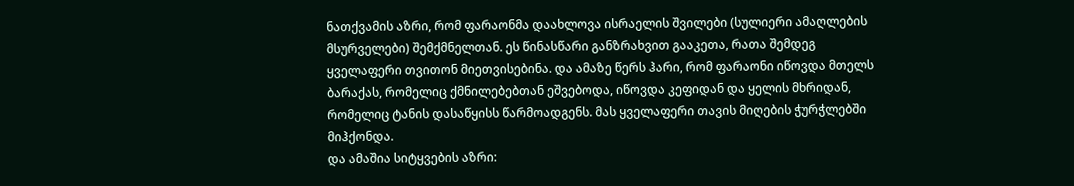ნათქვამის აზრი, რომ ფარაონმა დაახლოვა ისრაელის შვილები (სულიერი ამაღლების მსურველები) შემქმნელთან. ეს წინასწარი განზრახვით გააკეთა, რათა შემდეგ ყველაფერი თვითონ მიეთვისებინა. და ამაზე წერს ჰარი, რომ ფარაონი იწოვდა მთელს ბარაქას, რომელიც ქმნილებებთან ეშვებოდა, იწოვდა კეფიდან და ყელის მხრიდან, რომელიც ტანის დასაწყისს წარმოადგენს. მას ყველაფერი თავის მიღების ჭურჭლებში მიჰქონდა.
და ამაშია სიტყვების აზრი: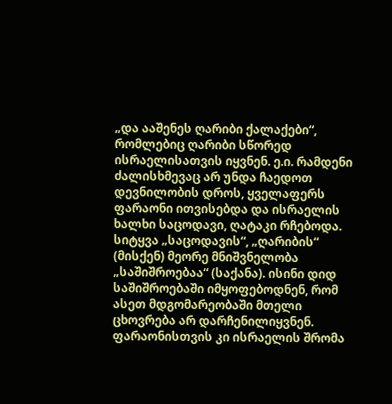„და ააშენეს ღარიბი ქალაქები“, რომლებიც ღარიბი სწორედ ისრაელისათვის იყვნენ. ე.ი. რამდენი ძალისხმევაც არ უნდა ჩაედოთ დევნილობის დროს, ყველაფერს ფარაონი ითვისებდა და ისრაელის ხალხი საცოდავი, ღატაკი რჩებოდა.
სიტყვა „საცოდავის“, „ღარიბის“ (მისქენ) მეორე მნიშვნელობა „საშიშროებაა“ (საქანა). ისინი დიდ საშიშროებაში იმყოფებოდნენ, რომ ასეთ მდგომარეობაში მთელი ცხოვრება არ დარჩენილიყვნენ. ფარაონისთვის კი ისრაელის შრომა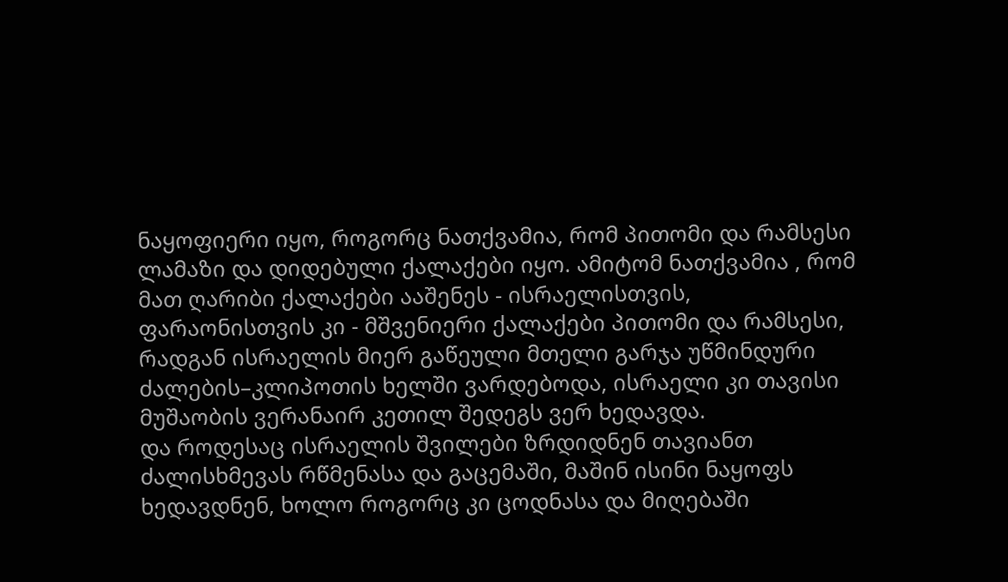ნაყოფიერი იყო, როგორც ნათქვამია, რომ პითომი და რამსესი ლამაზი და დიდებული ქალაქები იყო. ამიტომ ნათქვამია , რომ მათ ღარიბი ქალაქები ააშენეს - ისრაელისთვის, ფარაონისთვის კი - მშვენიერი ქალაქები პითომი და რამსესი, რადგან ისრაელის მიერ გაწეული მთელი გარჯა უწმინდური ძალების–კლიპოთის ხელში ვარდებოდა, ისრაელი კი თავისი მუშაობის ვერანაირ კეთილ შედეგს ვერ ხედავდა.
და როდესაც ისრაელის შვილები ზრდიდნენ თავიანთ ძალისხმევას რწმენასა და გაცემაში, მაშინ ისინი ნაყოფს ხედავდნენ, ხოლო როგორც კი ცოდნასა და მიღებაში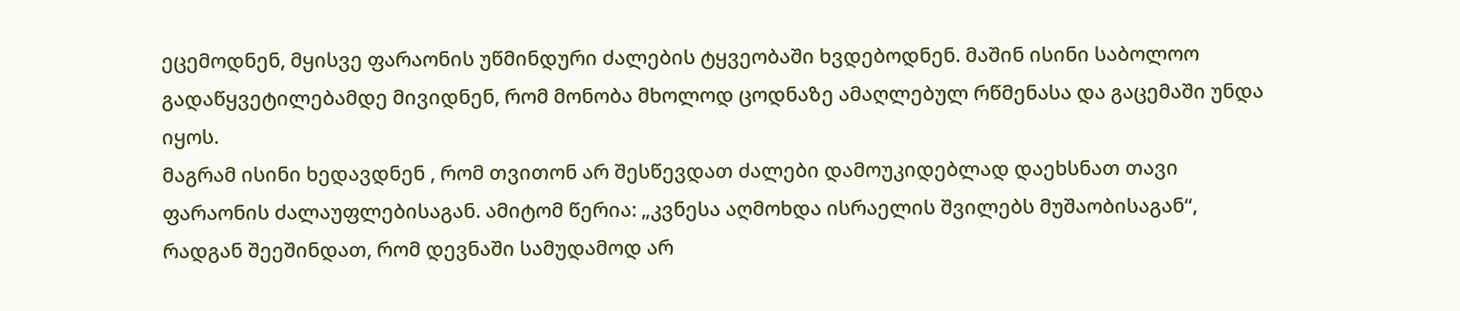ეცემოდნენ, მყისვე ფარაონის უწმინდური ძალების ტყვეობაში ხვდებოდნენ. მაშინ ისინი საბოლოო გადაწყვეტილებამდე მივიდნენ, რომ მონობა მხოლოდ ცოდნაზე ამაღლებულ რწმენასა და გაცემაში უნდა იყოს.
მაგრამ ისინი ხედავდნენ , რომ თვითონ არ შესწევდათ ძალები დამოუკიდებლად დაეხსნათ თავი ფარაონის ძალაუფლებისაგან. ამიტომ წერია: „კვნესა აღმოხდა ისრაელის შვილებს მუშაობისაგან“, რადგან შეეშინდათ, რომ დევნაში სამუდამოდ არ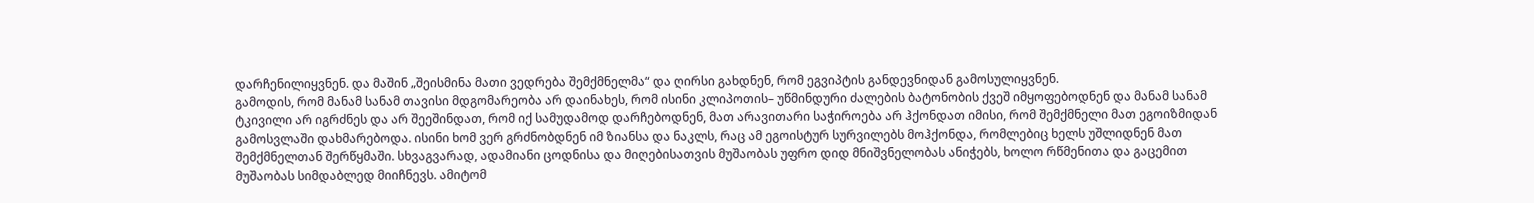დარჩენილიყვნენ. და მაშინ „შეისმინა მათი ვედრება შემქმნელმა“ და ღირსი გახდნენ, რომ ეგვიპტის განდევნიდან გამოსულიყვნენ.
გამოდის, რომ მანამ სანამ თავისი მდგომარეობა არ დაინახეს, რომ ისინი კლიპოთის– უწმინდური ძალების ბატონობის ქვეშ იმყოფებოდნენ და მანამ სანამ ტკივილი არ იგრძნეს და არ შეეშინდათ, რომ იქ სამუდამოდ დარჩებოდნენ, მათ არავითარი საჭიროება არ ჰქონდათ იმისი, რომ შემქმნელი მათ ეგოიზმიდან გამოსვლაში დახმარებოდა. ისინი ხომ ვერ გრძნობდნენ იმ ზიანსა და ნაკლს, რაც ამ ეგოისტურ სურვილებს მოჰქონდა, რომლებიც ხელს უშლიდნენ მათ შემქმნელთან შერწყმაში. სხვაგვარად, ადამიანი ცოდნისა და მიღებისათვის მუშაობას უფრო დიდ მნიშვნელობას ანიჭებს, ხოლო რწმენითა და გაცემით მუშაობას სიმდაბლედ მიიჩნევს. ამიტომ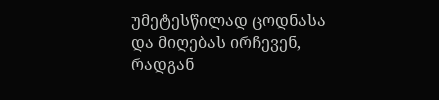უმეტესწილად ცოდნასა და მიღებას ირჩევენ, რადგან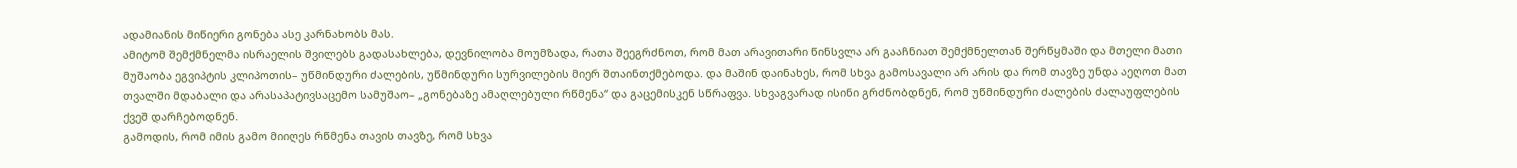ადამიანის მიწიერი გონება ასე კარნახობს მას.
ამიტომ შემქმნელმა ისრაელის შვილებს გადასახლება, დევნილობა მოუმზადა, რათა შეეგრძნოთ, რომ მათ არავითარი წინსვლა არ გააჩნიათ შემქმნელთან შერწყმაში და მთელი მათი მუშაობა ეგვიპტის კლიპოთის– უწმინდური ძალების, უწმინდური სურვილების მიერ შთაინთქმებოდა. და მაშინ დაინახეს, რომ სხვა გამოსავალი არ არის და რომ თავზე უნდა აეღოთ მათ თვალში მდაბალი და არასაპატივსაცემო სამუშაო– „გონებაზე ამაღლებული რწმენა“ და გაცემისკენ სწრაფვა. სხვაგვარად ისინი გრძნობდნენ, რომ უწმინდური ძალების ძალაუფლების ქვეშ დარჩებოდნენ.
გამოდის, რომ იმის გამო მიიღეს რწმენა თავის თავზე, რომ სხვა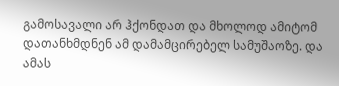გამოსავალი არ ჰქონდათ და მხოლოდ ამიტომ დათანხმდნენ ამ დამამცირებელ სამუშაოზე. და ამას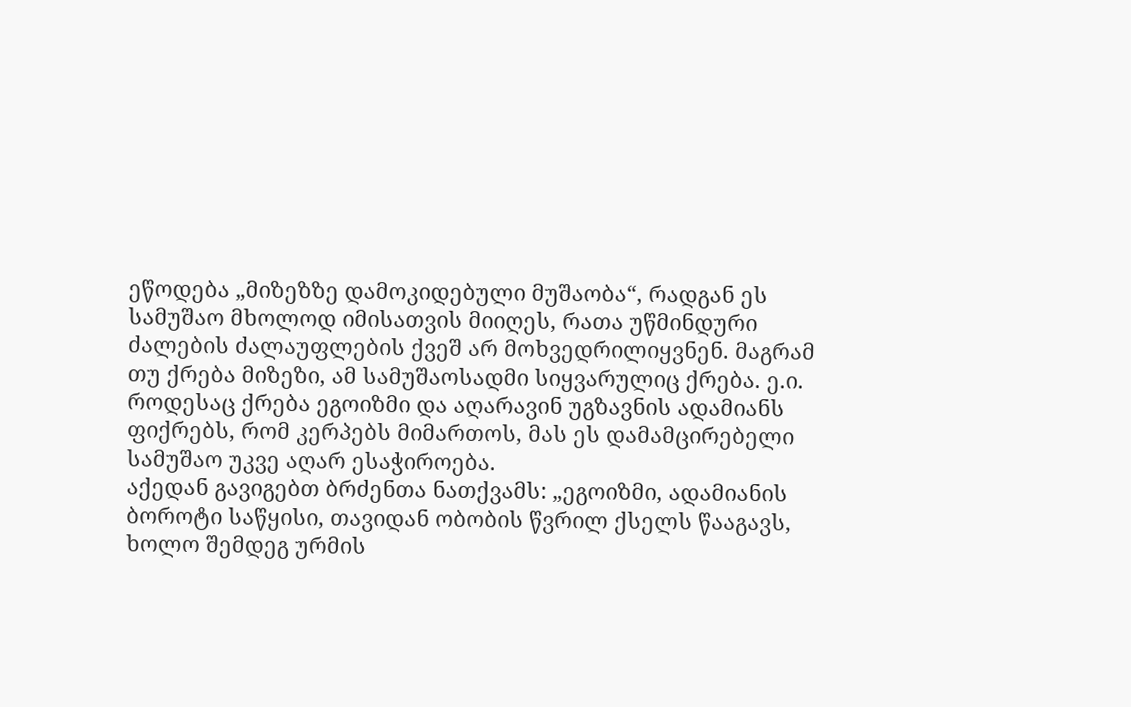ეწოდება „მიზეზზე დამოკიდებული მუშაობა“, რადგან ეს სამუშაო მხოლოდ იმისათვის მიიღეს, რათა უწმინდური ძალების ძალაუფლების ქვეშ არ მოხვედრილიყვნენ. მაგრამ თუ ქრება მიზეზი, ამ სამუშაოსადმი სიყვარულიც ქრება. ე.ი. როდესაც ქრება ეგოიზმი და აღარავინ უგზავნის ადამიანს ფიქრებს, რომ კერპებს მიმართოს, მას ეს დამამცირებელი სამუშაო უკვე აღარ ესაჭიროება.
აქედან გავიგებთ ბრძენთა ნათქვამს: „ეგოიზმი, ადამიანის ბოროტი საწყისი, თავიდან ობობის წვრილ ქსელს წააგავს, ხოლო შემდეგ ურმის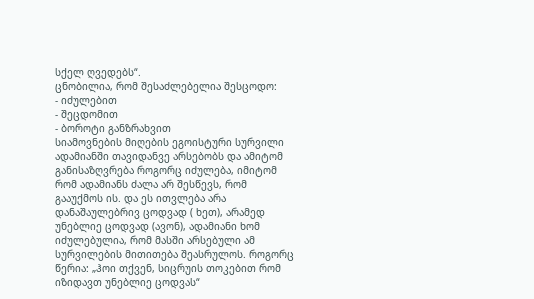სქელ ღვედებს“.
ცნობილია, რომ შესაძლებელია შესცოდო:
- იძულებით
- შეცდომით
- ბოროტი განზრახვით
სიამოვნების მიღების ეგოისტური სურვილი ადამიანში თავიდანვე არსებობს და ამიტომ განისაზღვრება როგორც იძულება, იმიტომ რომ ადამიანს ძალა არ შესწევს, რომ გააუქმოს ის. და ეს ითვლება არა დანაშაულებრივ ცოდვად ( ხეთ), არამედ უნებლიე ცოდვად (ავონ), ადამიანი ხომ იძულებულია, რომ მასში არსებული ამ სურვილების მითითება შეასრულოს. როგორც წერია: „ჰოი თქვენ, სიცრუის თოკებით რომ იზიდავთ უნებლიე ცოდვას“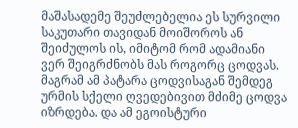მაშასადემე შეუძლებელია ეს სურვილი საკუთარი თავიდან მოიშოროს ან შეიძულოს ის, იმიტომ რომ ადამიანი ვერ შეიგრძნობს მას როგორც ცოდვას. მაგრამ ამ პატარა ცოდვისაგან შემდეგ ურმის სქელი ღვედებივით მძიმე ცოდვა იზრდება. და ამ ეგოისტური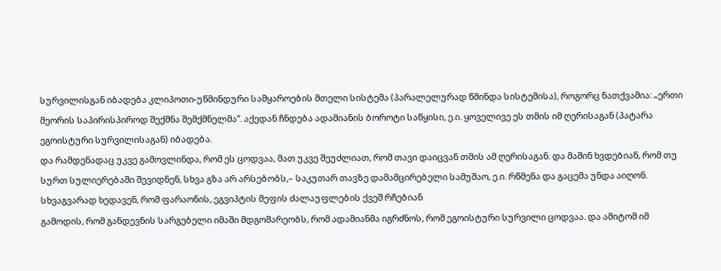სურვილისგან იბადება კლიპოთი-უწმინდური სამყაროების მთელი სისტემა (პარალელურად წმინდა სისტემისა), როგორც ნათქვამია: „ერთი მეორის საპირისპიროდ შექმნა შემქმნელმა“. აქედან ჩნდება ადამიანის ბოროტი საწყისი, ე.ი. ყოველივე ეს თმის იმ ღერისაგან (პატარა ეგოისტური სურვილისაგან) იბადება.
და რამდენადაც უკვე გამოვლინდა, რომ ეს ცოდვაა, მათ უკვე შეუძლიათ, რომ თავი დაიცვან თმის ამ ღერისაგან. და მაშინ ხვდებიან, რომ თუ სურთ სულიერებაში შევიდნენ, სხვა გზა არ არსებობს,– საკუთარ თავზე დამამცირებელი სამუშაო, ე.ი. რწმენა და გაცემა უნდა აიღონ. სხვაგვარად ხედავენ, რომ ფარაონის, ეგვიპტის მეფის ძალაუფლების ქვეშ რჩებიან.
გამოდის, რომ განდევნის სარგებელი იმაში მდგომარეობს, რომ ადამიანმა იგრძნოს, რომ ეგოისტური სურვილი ცოდვაა. და ამიტომ იმ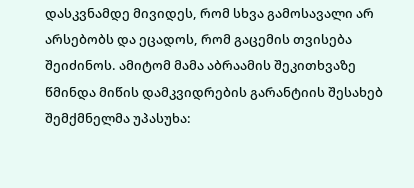დასკვნამდე მივიდეს, რომ სხვა გამოსავალი არ არსებობს და ეცადოს, რომ გაცემის თვისება შეიძინოს. ამიტომ მამა აბრაამის შეკითხვაზე წმინდა მიწის დამკვიდრების გარანტიის შესახებ შემქმნელმა უპასუხა: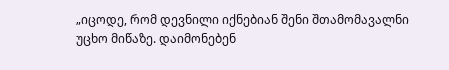„იცოდე, რომ დევნილი იქნებიან შენი შთამომავალნი უცხო მიწაზე. დაიმონებენ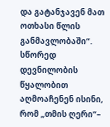და გატანჯავენ მათ ოთხასი წლის განმავლობაში“. სწორედ დევნილობის წყალობით აღმოაჩენენ ისინი, რომ „თმის ღერი“–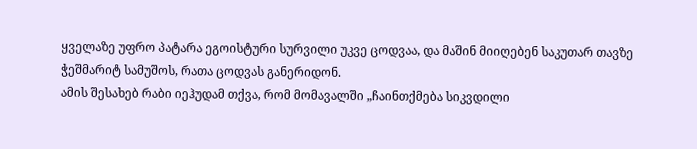ყველაზე უფრო პატარა ეგოისტური სურვილი უკვე ცოდვაა, და მაშინ მიიღებენ საკუთარ თავზე ჭეშმარიტ სამუშოს, რათა ცოდვას განერიდონ.
ამის შესახებ რაბი იეჰუდამ თქვა, რომ მომავალში „ჩაინთქმება სიკვდილი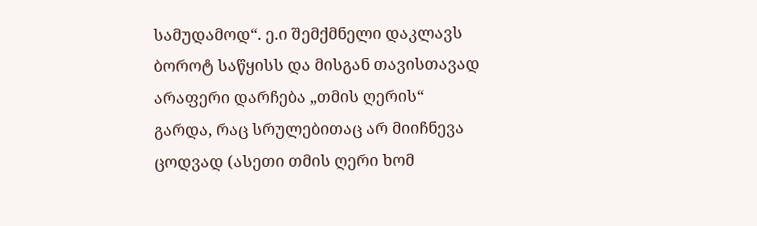სამუდამოდ“. ე.ი შემქმნელი დაკლავს ბოროტ საწყისს და მისგან თავისთავად არაფერი დარჩება „თმის ღერის“ გარდა, რაც სრულებითაც არ მიიჩნევა ცოდვად (ასეთი თმის ღერი ხომ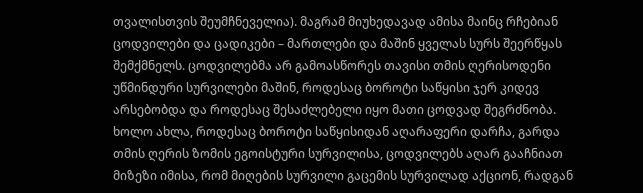თვალისთვის შეუმჩნეველია). მაგრამ მიუხედავად ამისა მაინც რჩებიან ცოდვილები და ცადიკები – მართლები და მაშინ ყველას სურს შეერწყას შემქმნელს. ცოდვილებმა არ გამოასწორეს თავისი თმის ღერისოდენი უწმინდური სურვილები მაშინ, როდესაც ბოროტი საწყისი ჯერ კიდევ არსებობდა და როდესაც შესაძლებელი იყო მათი ცოდვად შეგრძნობა.
ხოლო ახლა, როდესაც ბოროტი საწყისიდან აღარაფერი დარჩა, გარდა თმის ღერის ზომის ეგოისტური სურვილისა, ცოდვილებს აღარ გააჩნიათ მიზეზი იმისა, რომ მიღების სურვილი გაცემის სურვილად აქციონ, რადგან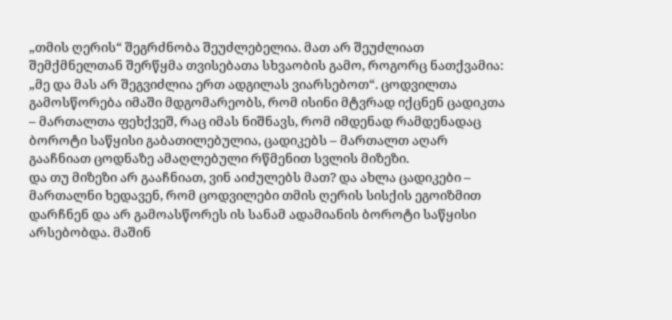„თმის ღერის“ შეგრძნობა შეუძლებელია. მათ არ შეუძლიათ შემქმნელთან შერწყმა თვისებათა სხვაობის გამო, როგორც ნათქვამია: „მე და მას არ შეგვიძლია ერთ ადგილას ვიარსებოთ“. ცოდვილთა გამოსწორება იმაში მდგომარეობს, რომ ისინი მტვრად იქცნენ ცადიკთა – მართალთა ფეხქვეშ, რაც იმას ნიშნავს, რომ იმდენად რამდენადაც ბოროტი საწყისი გაბათილებულია, ცადიკებს – მართალთ აღარ გააჩნიათ ცოდნაზე ამაღლებული რწმენით სვლის მიზეზი.
და თუ მიზეზი არ გააჩნიათ, ვინ აიძულებს მათ? და ახლა ცადიკები – მართალნი ხედავენ, რომ ცოდვილები თმის ღერის სისქის ეგოიზმით დარჩნენ და არ გამოასწორეს ის სანამ ადამიანის ბოროტი საწყისი არსებობდა. მაშინ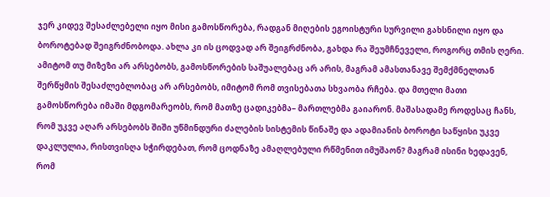ჯერ კიდევ შესაძლებელი იყო მისი გამოსწორება, რადგან მიღების ეგოისტური სურვილი გახსნილი იყო და ბოროტებად შეიგრძნობოდა. ახლა კი ის ცოდვად არ შეიგრძნობა, გახდა რა შეუმჩნეველი, როგორც თმის ღერი.
ამიტომ თუ მიზეზი არ არსებობს, გამოსწორების საშუალებაც არ არის, მაგრამ ამასთანავე შემქმნელთან შერწყმის შესაძლებლობაც არ არსებობს, იმიტომ რომ თვისებათა სხვაობა რჩება. და მთელი მათი გამოსწორება იმაში მდგომარეობს, რომ მათზე ცადიკებმა– მართლებმა გაიარონ. მაშასადამე როდესაც ჩანს, რომ უკვე აღარ არსებობს შიში უწმინდური ძალების სისტემის წინაშე და ადამიანის ბოროტი საწყისი უკვე დაკლულია, რისთვისღა სჭირდებათ, რომ ცოდნაზე ამაღლებული რწმენით იმუშაონ? მაგრამ ისინი ხედავენ, რომ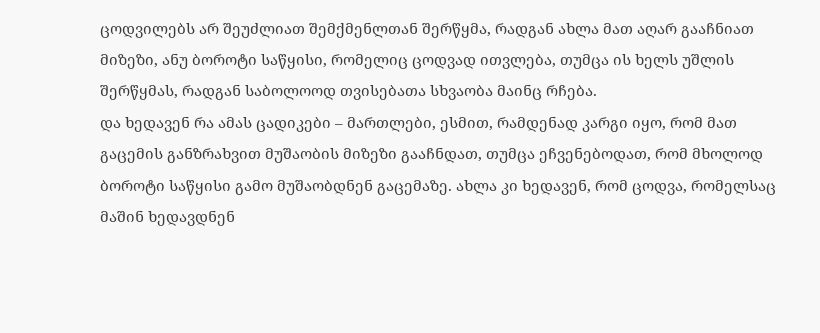ცოდვილებს არ შეუძლიათ შემქმენლთან შერწყმა, რადგან ახლა მათ აღარ გააჩნიათ მიზეზი, ანუ ბოროტი საწყისი, რომელიც ცოდვად ითვლება, თუმცა ის ხელს უშლის შერწყმას, რადგან საბოლოოდ თვისებათა სხვაობა მაინც რჩება.
და ხედავენ რა ამას ცადიკები – მართლები, ესმით, რამდენად კარგი იყო, რომ მათ გაცემის განზრახვით მუშაობის მიზეზი გააჩნდათ, თუმცა ეჩვენებოდათ, რომ მხოლოდ ბოროტი საწყისი გამო მუშაობდნენ გაცემაზე. ახლა კი ხედავენ, რომ ცოდვა, რომელსაც მაშინ ხედავდნენ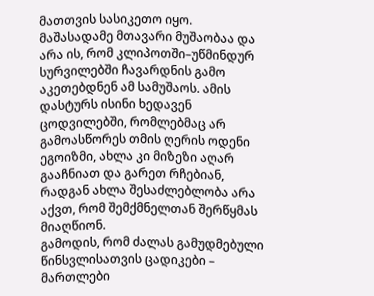მათთვის სასიკეთო იყო. მაშასადამე მთავარი მუშაობაა და არა ის, რომ კლიპოთში–უწმინდურ სურვილებში ჩავარდნის გამო აკეთებდნენ ამ სამუშაოს. ამის დასტურს ისინი ხედავენ ცოდვილებში, რომლებმაც არ გამოასწორეს თმის ღერის ოდენი ეგოიზმი, ახლა კი მიზეზი აღარ გააჩნიათ და გარეთ რჩებიან, რადგან ახლა შესაძლებლობა არა აქვთ, რომ შემქმნელთან შერწყმას მიაღწიონ.
გამოდის, რომ ძალას გამუდმებული წინსვლისათვის ცადიკები – მართლები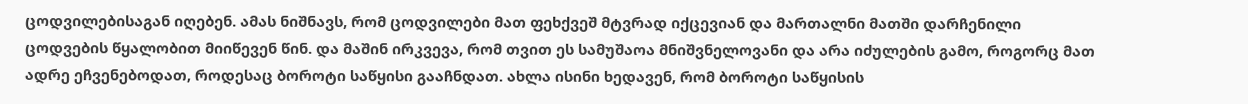ცოდვილებისაგან იღებენ. ამას ნიშნავს, რომ ცოდვილები მათ ფეხქვეშ მტვრად იქცევიან და მართალნი მათში დარჩენილი ცოდვების წყალობით მიიწევენ წინ. და მაშინ ირკვევა, რომ თვით ეს სამუშაოა მნიშვნელოვანი და არა იძულების გამო, როგორც მათ ადრე ეჩვენებოდათ, როდესაც ბოროტი საწყისი გააჩნდათ. ახლა ისინი ხედავენ, რომ ბოროტი საწყისის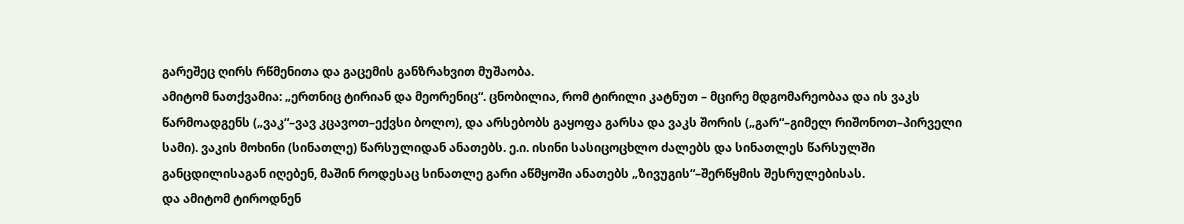გარეშეც ღირს რწმენითა და გაცემის განზრახვით მუშაობა.
ამიტომ ნათქვამია: „ერთნიც ტირიან და მეორენიც“. ცნობილია, რომ ტირილი კატნუთ – მცირე მდგომარეობაა და ის ვაკს წარმოადგენს („ვაკ“–ვავ კცავოთ–ექვსი ბოლო), და არსებობს გაყოფა გარსა და ვაკს შორის („გარ“–გიმელ რიშონოთ–პირველი სამი). ვაკის მოხინი (სინათლე) წარსულიდან ანათებს. ე.ი. ისინი სასიცოცხლო ძალებს და სინათლეს წარსულში განცდილისაგან იღებენ, მაშინ როდესაც სინათლე გარი აწმყოში ანათებს „ზივუგის“–შერწყმის შესრულებისას.
და ამიტომ ტიროდნენ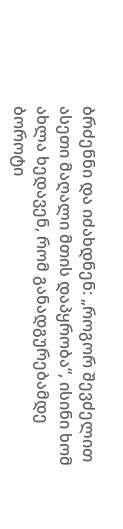ბრძენნი და იძახდნენ: „როგორ შევძელით ასეთი მაღალი მთის დაპყრობა“, ისინი ხომ ახლა ხედავენ, რომ განადგურებამდე ბოროტი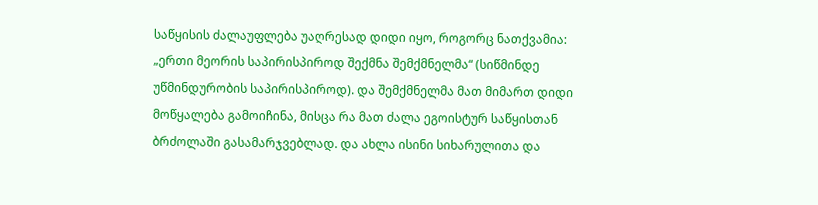საწყისის ძალაუფლება უაღრესად დიდი იყო, როგორც ნათქვამია: „ერთი მეორის საპირისპიროდ შექმნა შემქმნელმა“ (სიწმინდე უწმინდურობის საპირისპიროდ). და შემქმნელმა მათ მიმართ დიდი მოწყალება გამოიჩინა, მისცა რა მათ ძალა ეგოისტურ საწყისთან ბრძოლაში გასამარჯვებლად. და ახლა ისინი სიხარულითა და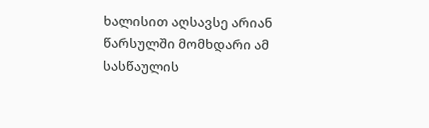ხალისით აღსავსე არიან წარსულში მომხდარი ამ სასწაულის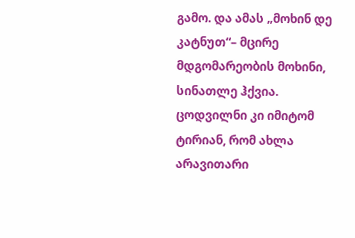გამო. და ამას „მოხინ დე კატნუთ“– მცირე მდგომარეობის მოხინი, სინათლე ჰქვია.
ცოდვილნი კი იმიტომ ტირიან, რომ ახლა არავითარი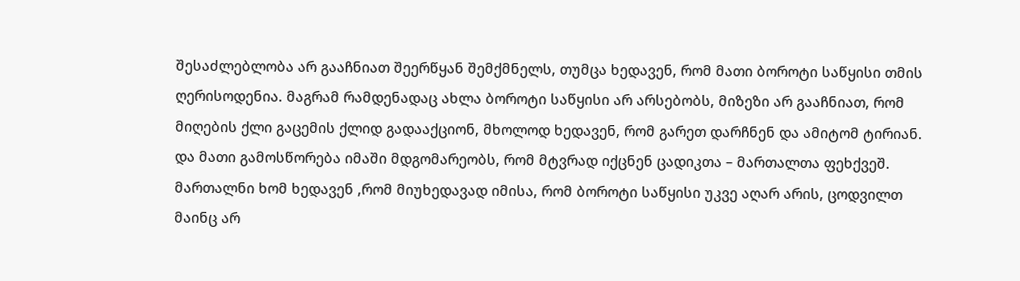შესაძლებლობა არ გააჩნიათ შეერწყან შემქმნელს, თუმცა ხედავენ, რომ მათი ბოროტი საწყისი თმის ღერისოდენია. მაგრამ რამდენადაც ახლა ბოროტი საწყისი არ არსებობს, მიზეზი არ გააჩნიათ, რომ მიღების ქლი გაცემის ქლიდ გადააქციონ, მხოლოდ ხედავენ, რომ გარეთ დარჩნენ და ამიტომ ტირიან.
და მათი გამოსწორება იმაში მდგომარეობს, რომ მტვრად იქცნენ ცადიკთა – მართალთა ფეხქვეშ. მართალნი ხომ ხედავენ ,რომ მიუხედავად იმისა, რომ ბოროტი საწყისი უკვე აღარ არის, ცოდვილთ მაინც არ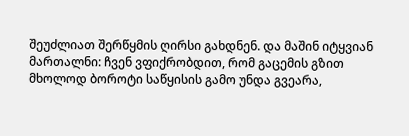შეუძლიათ შერწყმის ღირსი გახდნენ. და მაშინ იტყვიან მართალნი: ჩვენ ვფიქრობდით, რომ გაცემის გზით მხოლოდ ბოროტი საწყისის გამო უნდა გვეარა,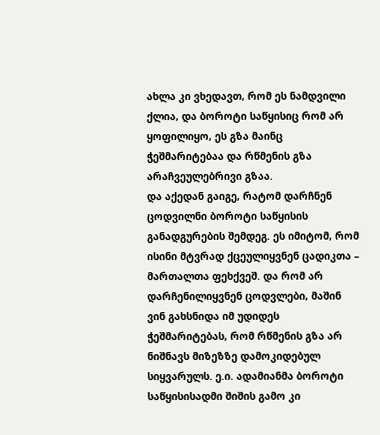ახლა კი ვხედავთ, რომ ეს ნამდვილი ქლია, და ბოროტი საწყისიც რომ არ ყოფილიყო, ეს გზა მაინც ჭეშმარიტებაა და რწმენის გზა არაჩვეულებრივი გზაა.
და აქედან გაიგე, რატომ დარჩნენ ცოდვილნი ბოროტი საწყისის განადგურების შემდეგ. ეს იმიტომ, რომ ისინი მტვრად ქცეულიყვნენ ცადიკთა – მართალთა ფეხქვეშ. და რომ არ დარჩენილიყვნენ ცოდვლები, მაშინ ვინ გახსნიდა იმ უდიდეს ჭეშმარიტებას, რომ რწმენის გზა არ ნიშნავს მიზეზზე დამოკიდებულ სიყვარულს. ე.ი. ადამიანმა ბოროტი საწყისისადმი შიშის გამო კი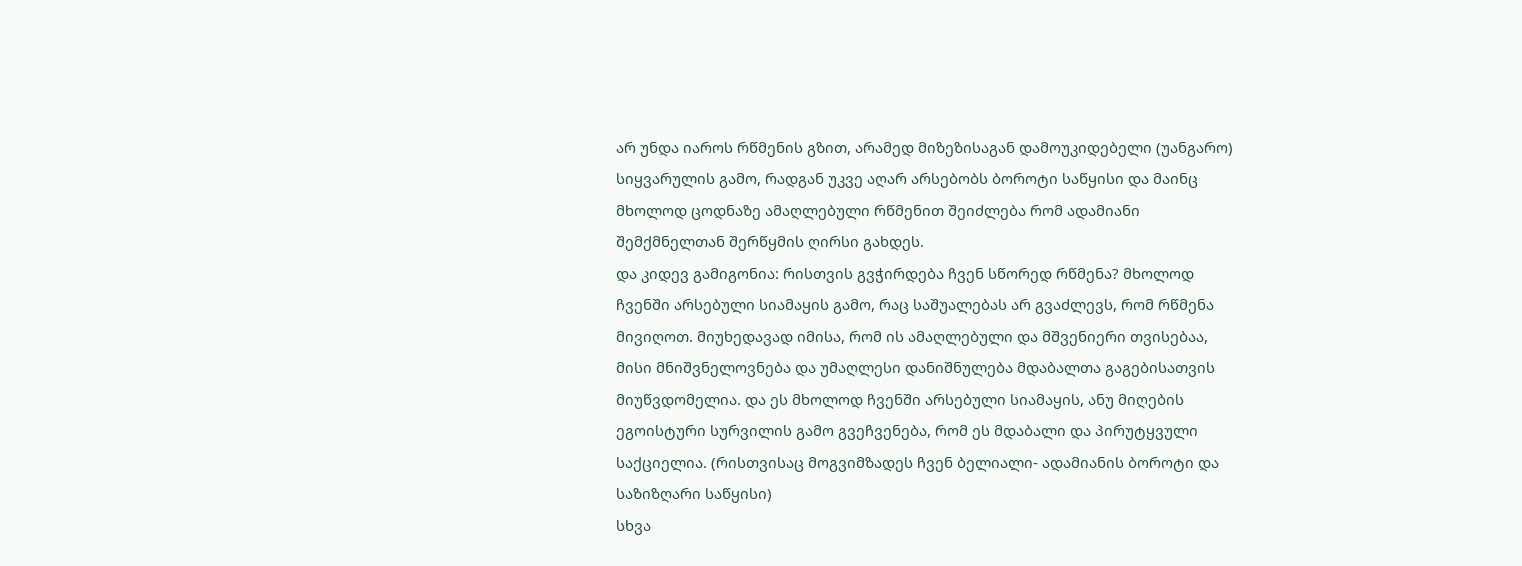არ უნდა იაროს რწმენის გზით, არამედ მიზეზისაგან დამოუკიდებელი (უანგარო) სიყვარულის გამო, რადგან უკვე აღარ არსებობს ბოროტი საწყისი და მაინც მხოლოდ ცოდნაზე ამაღლებული რწმენით შეიძლება რომ ადამიანი შემქმნელთან შერწყმის ღირსი გახდეს.
და კიდევ გამიგონია: რისთვის გვჭირდება ჩვენ სწორედ რწმენა? მხოლოდ ჩვენში არსებული სიამაყის გამო, რაც საშუალებას არ გვაძლევს, რომ რწმენა მივიღოთ. მიუხედავად იმისა, რომ ის ამაღლებული და მშვენიერი თვისებაა, მისი მნიშვნელოვნება და უმაღლესი დანიშნულება მდაბალთა გაგებისათვის მიუწვდომელია. და ეს მხოლოდ ჩვენში არსებული სიამაყის, ანუ მიღების ეგოისტური სურვილის გამო გვეჩვენება, რომ ეს მდაბალი და პირუტყვული საქციელია. (რისთვისაც მოგვიმზადეს ჩვენ ბელიალი- ადამიანის ბოროტი და საზიზღარი საწყისი)
სხვა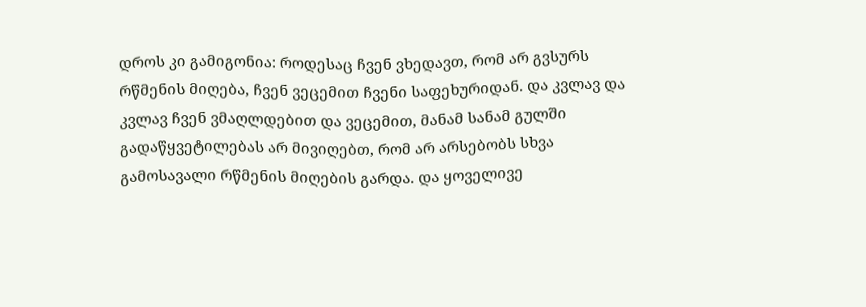დროს კი გამიგონია: როდესაც ჩვენ ვხედავთ, რომ არ გვსურს რწმენის მიღება, ჩვენ ვეცემით ჩვენი საფეხურიდან. და კვლავ და კვლავ ჩვენ ვმაღლდებით და ვეცემით, მანამ სანამ გულში გადაწყვეტილებას არ მივიღებთ, რომ არ არსებობს სხვა გამოსავალი რწმენის მიღების გარდა. და ყოველივე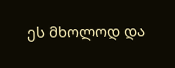ეს მხოლოდ და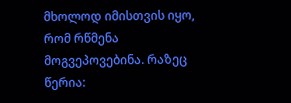მხოლოდ იმისთვის იყო, რომ რწმენა მოგვეპოვებინა. რაზეც წერია: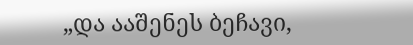„და ააშენეს ბეჩავი,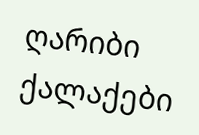ღარიბი ქალაქები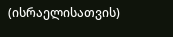(ისრაელისათვის)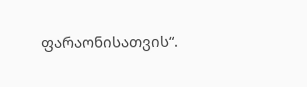ფარაონისათვის“.